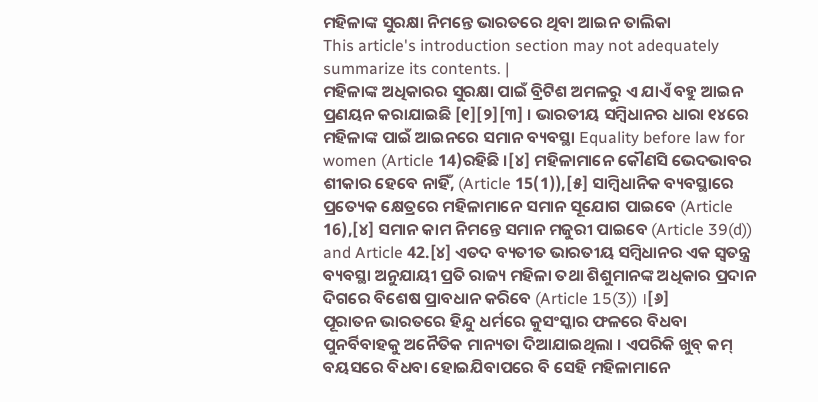ମହିଳାଙ୍କ ସୁରକ୍ଷା ନିମନ୍ତେ ଭାରତରେ ଥିବା ଆଇନ ତାଲିକା
This article's introduction section may not adequately summarize its contents. |
ମହିଳାଙ୍କ ଅଧିକାରର ସୁରକ୍ଷା ପାଇଁ ବ୍ରିଟିଶ ଅମଳରୁ ଏ ଯାଏଁ ବହୁ ଆଇନ ପ୍ରଣୟନ କରାଯାଇଛି [୧][୨][୩] । ଭାରତୀୟ ସମ୍ବିଧାନର ଧାରା ୧୪ରେ ମହିଳାଙ୍କ ପାଇଁ ଆଇନରେ ସମାନ ବ୍ୟବସ୍ଥା Equality before law for women (Article 14)ରହିଛି ।[୪] ମହିଳାମାନେ କୌଣସି ଭେଦଭାବର ଶୀକାର ହେବେ ନାହିଁ, (Article 15(1)),[୫] ସାମ୍ବିଧାନିକ ବ୍ୟବସ୍ଥାରେ ପ୍ରତ୍ୟେକ କ୍ଷେତ୍ରରେ ମହିଳାମାନେ ସମାନ ସୂଯୋଗ ପାଇବେ (Article 16),[୪] ସମାନ କାମ ନିମନ୍ତେ ସମାନ ମଜୁରୀ ପାଇବେ (Article 39(d)) and Article 42.[୪] ଏତଦ ବ୍ୟତୀତ ଭାରତୀୟ ସମ୍ବିଧାନର ଏକ ସ୍ୱତନ୍ତ୍ର ବ୍ୟବସ୍ଥା ଅନୁଯାୟୀ ପ୍ରତି ରାଜ୍ୟ ମହିଳା ତଥା ଶିଶୁମାନଙ୍କ ଅଧିକାର ପ୍ରଦାନ ଦିଗରେ ବିଶେଷ ପ୍ରାବଧାନ କରିବେ (Article 15(3)) ।[୬]
ପୂରାତନ ଭାରତରେ ହିନ୍ଦୁ ଧର୍ମରେ କୁସଂସ୍କାର ଫଳରେ ବିଧବା ପୁନର୍ବିବାହକୁ ଅନୈତିକ ମାନ୍ୟତା ଦିଆଯାଇଥିଲା । ଏପରିକି ଖୁବ୍ କମ୍ ବୟସରେ ବିଧବା ହୋଇଯିବାପରେ ବି ସେହି ମହିଳାମାନେ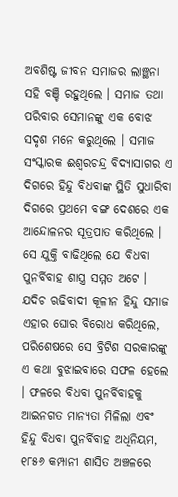ଅବଶିଷ୍ଟ ଜୀବନ ସମାଜର ଲାଞ୍ଛନା ସହି ବଞ୍ଚି ରହୁଥିଲେ । ସମାଜ ତଥା ପରିବାର ସେମାନଙ୍କୁ ଏକ ବୋଝ ସଦୃଶ ମନେ କରୁଥିଲେ । ସମାଜ ସଂସ୍କାରକ ଈଶ୍ୱରଚନ୍ଦ୍ର ବିଦ୍ୟାସାଗର ଏ ଦିଗରେ ହିନ୍ଦୁ ବିଧବାଙ୍କ ସ୍ଥିତି ସୁଧାରିବା ଦିଗରେ ପ୍ରଥମେ ବଙ୍ଗ ଦେଶରେ ଏକ ଆନ୍ଦୋଳନର ସୂତ୍ରପାତ କରିଥିଲେ । ସେ ଯୁକ୍ତି ବାଢିଥିଲେ ଯେ ବିଧବା ପୁନର୍ବିବାହ ଶାସ୍ତ୍ର ସମ୍ମତ ଅଟେ । ଯଦିଚ ଋଢିବାଦୀ କୂଳୀନ ହିନ୍ଦୁ ସମାଜ ଏହାର ଘୋର ବିରୋଧ କରିଥିଲେ, ପରିଶେଷରେ ସେ ବ୍ରିଟିଶ ସରକାରଙ୍କୁ ଏ କଥା ବୁଝାଇବାରେ ସଫଳ ହେଲେ । ଫଳରେ ବିଧବା ପୁନର୍ବିବାହକୁ ଆଇନଗତ ମାନ୍ୟତା ମିଳିଲା ଏବଂ ହିନ୍ଦୁ ବିଧବା ପୁନର୍ବିବାହ ଅଧିନିୟମ, ୧୮୫୬ କମ୍ପାନୀ ଶାସିତ ଅଞ୍ଚଳରେ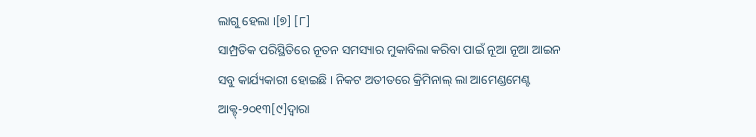ଲାଗୁ ହେଲା ।[୭] [୮]
ସାମ୍ପ୍ରତିକ ପରିସ୍ଥିତିରେ ନୂତନ ସମସ୍ୟାର ମୁକାବିଲା କରିବା ପାଇଁ ନୂଆ ନୂଆ ଆଇନ ସବୁ କାର୍ଯ୍ୟକାରୀ ହୋଇଛି । ନିକଟ ଅତୀତରେ କ୍ରିମିନାଲ୍ ଲା ଆମେଣ୍ଡମେଣ୍ଟ ଆକ୍ଟ୍-୨୦୧୩[୯]ଦ୍ୱାରା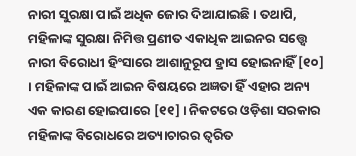ନାରୀ ସୁରକ୍ଷା ପାଇଁ ଅଧିକ ଜୋର ଦିଆଯାଇଛି । ତଥାପି, ମହିଳାଙ୍କ ସୁରକ୍ଷା ନିମିତ୍ତ ପ୍ରଣୀତ ଏକାଧିକ ଆଇନର ସତ୍ତ୍ୱେ ନାରୀ ବିରୋଧୀ ହିଂସାରେ ଆଶାନୁରୂପ ହ୍ରାସ ହୋଇନାହିଁ [୧୦] । ମହିଳାଙ୍କ ପାଇଁ ଆଇନ ବିଷୟରେ ଅଜ୍ଞତା ହିଁ ଏହାର ଅନ୍ୟ ଏକ କାରଣ ହୋଇପାରେ [୧୧] । ନିକଟରେ ଓଡ଼ିଶା ସରକାର ମହିଳାଙ୍କ ବିରୋଧରେ ଅତ୍ୟାଚାରର ତ୍ୱରିତ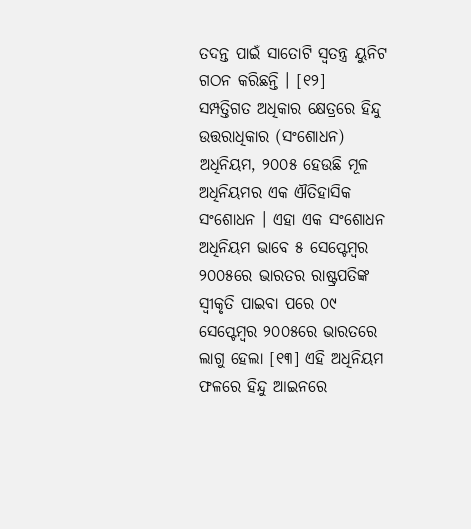ତଦନ୍ତ ପାଇଁ ସାତୋଟି ସ୍ୱତନ୍ତ୍ର ୟୁନିଟ ଗଠନ କରିଛନ୍ତି । [୧୨]
ସମ୍ପତ୍ତିଗତ ଅଧିକାର କ୍ଷେତ୍ରରେ ହିନ୍ଦୁ ଉତ୍ତରାଧିକାର (ସଂଶୋଧନ) ଅଧିନିୟମ, ୨୦୦୫ ହେଉଛି ମୂଳ ଅଧିନିୟମର ଏକ ଐତିହାସିକ ସଂଶୋଧନ । ଏହା ଏକ ସଂଶୋଧନ ଅଧିନିୟମ ଭାବେ ୫ ସେପ୍ଟେମ୍ବର ୨୦୦୫ରେ ଭାରତର ରାଷ୍ଟ୍ରପତିଙ୍କ ସ୍ୱୀକୃତି ପାଇବା ପରେ ୦୯ ସେପ୍ଟେମ୍ବର ୨୦୦୫ରେ ଭାରତରେ ଲାଗୁ ହେଲା [୧୩] ଏହି ଅଧିନିୟମ ଫଳରେ ହିନ୍ଦୁ ଆଇନରେ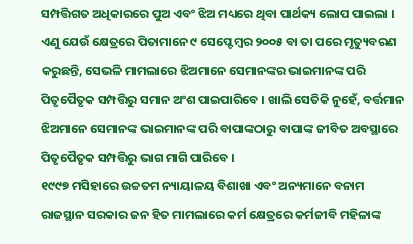ସମ୍ପତ୍ତିଗତ ଅଧିକାରରେ ପୁଅ ଏବଂ ଝିଅ ମଧ୍ୟରେ ଥିବା ପାର୍ଥକ୍ୟ ଲୋପ ପାଇଲା । ଏଣୁ ଯେଉଁ କ୍ଷେତ୍ରରେ ପିତାମାନେ ୯ ସେପ୍ଟେମ୍ବର ୨୦୦୫ ବା ତା ପରେ ମୃତ୍ୟୁବରଣ କରୁଛନ୍ତି, ସେଭଳି ମାମଲାରେ ଝିଅମାନେ ସେମାନଙ୍କର ଭାଇମାନଙ୍କ ପରି ପିତୃପୈତୃକ ସମ୍ପତ୍ତିରୁ ସମାନ ଅଂଶ ପାଇପାରିବେ । ଖାଲି ସେତିକି ନୁହେଁ, ବର୍ତ୍ତମାନ ଝିଅମାନେ ସେମାନଙ୍କ ଭାଇମାନଙ୍କ ପରି ବାପାଙ୍କଠାରୁ ବାପାଙ୍କ ଜୀବିତ ଅବସ୍ଥାରେ ପିତୃପୈତୃକ ସମ୍ପତ୍ତିରୁ ଭାଗ ମାଗି ପାରିବେ ।
୧୯୯୭ ମସିହାରେ ଉଚ୍ଚତମ ନ୍ୟାୟାଳୟ ବିଶାଖା ଏବଂ ଅନ୍ୟମାନେ ବନାମ ରାଜସ୍ଥାନ ସରକାର ଜନ ହିତ ମାମଲାରେ କର୍ମ କ୍ଷେତ୍ରରେ କର୍ମଜୀବି ମହିଳାଙ୍କ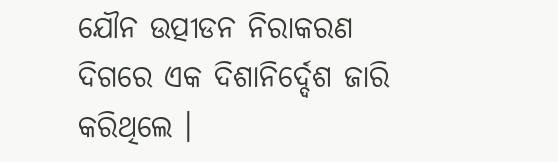ଯୌନ ଉତ୍ପୀଡନ ନିରାକରଣ ଦିଗରେ ଏକ ଦିଶାନିର୍ଦ୍ଦେଶ ଜାରି କରିଥିଲେ ।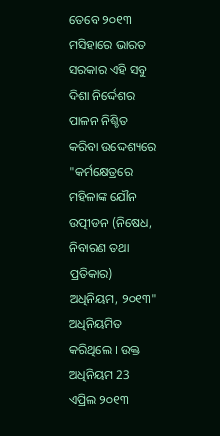ତେବେ ୨୦୧୩ ମସିହାରେ ଭାରତ ସରକାର ଏହି ସବୁ ଦିଶା ନିର୍ଦ୍ଦେଶର ପାଳନ ନିଶ୍ଚିତ କରିବା ଉଦ୍ଦେଶ୍ୟରେ "କର୍ମକ୍ଷେତ୍ରରେ ମହିଳାଙ୍କ ଯୌନ ଉତ୍ପୀଡନ (ନିଷେଧ, ନିବାରଣ ତଥା ପ୍ରତିକାର) ଅଧିନିୟମ, ୨୦୧୩" ଅଧିନିୟମିତ କରିଥିଲେ । ଉକ୍ତ ଅଧିନିୟମ 23 ଏପ୍ରିଲ ୨୦୧୩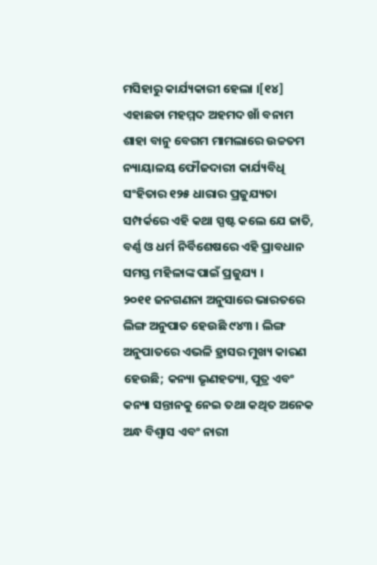ମସିହାରୁ କାର୍ଯ୍ୟକାରୀ ହେଲା ।[୧୪]
ଏହାଛଡା ମହମ୍ମଦ ଅହମଦ ଖାଁ ବନାମ ଶାହା ବାନୁ ବେଗମ ମାମଲାରେ ଉଚ୍ଚତମ ନ୍ୟାୟାଳୟ ଫୌଜଦାରୀ କାର୍ଯ୍ୟବିଧି ସଂହିତାର ୧୨୫ ଧାରାର ପ୍ରଜୁଯ୍ୟତା ସମ୍ପର୍କରେ ଏହି କଥା ସ୍ପଷ୍ଟ କଲେ ଯେ ଜାତି, ବର୍ଣ୍ଣ ଓ ଧର୍ମ ନିର୍ବିଶେଷରେ ଏହି ପ୍ରାବଧାନ ସମସ୍ତ ମହିଳାଙ୍କ ପାଇଁ ପ୍ରଜୁଯ୍ୟ ।
୨୦୧୧ ଜନଗଣନା ଅନୁସାରେ ଭାରତରେ ଲିଙ୍ଗ ଅନୁପାତ ହେଉଛି ୯୪୩ । ଲିଙ୍ଗ ଅନୁପାତରେ ଏଭଳି ହ୍ରାସର ମୁଖ୍ୟ କାରଣ ହେଉଛି; କନ୍ୟା ଭୃଣହତ୍ୟା, ପୁତ୍ର ଏବଂ କନ୍ୟା ସନ୍ତାନକୁ ନେଇ ତଥା କଥିତ ଅନେକ ଅନ୍ଧ ବିଶ୍ୱାସ ଏବଂ ନାରୀ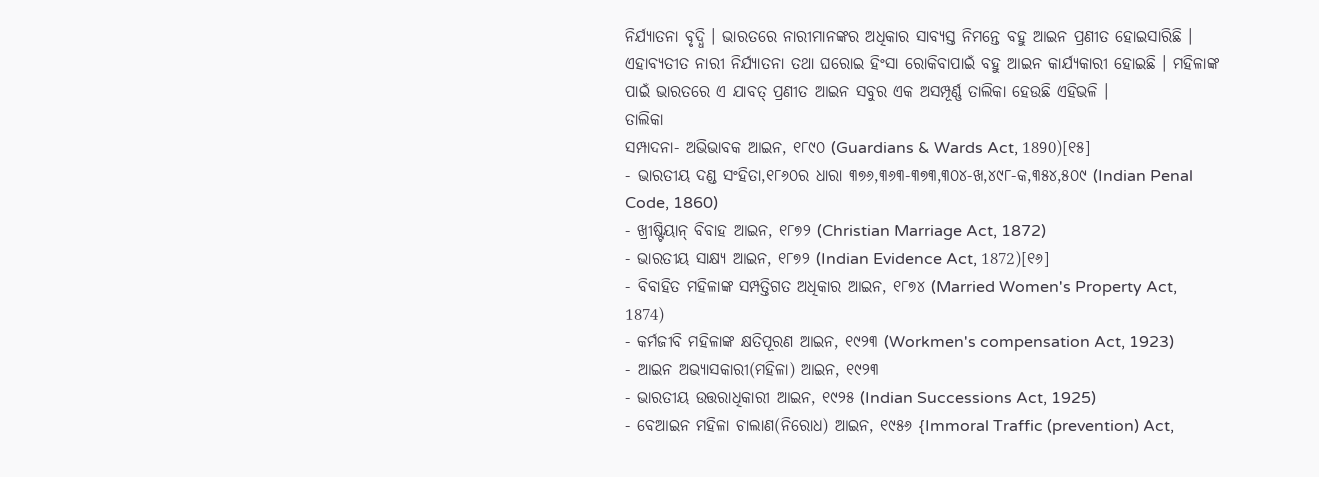ନିର୍ଯ୍ୟାତନା ବୃଦ୍ଧି । ଭାରତରେ ନାରୀମାନଙ୍କର ଅଧିକାର ସାବ୍ୟସ୍ତ ନିମନ୍ତେ ବହୁ ଆଇନ ପ୍ରଣୀତ ହୋଇସାରିଛି । ଏହାବ୍ୟତୀତ ନାରୀ ନିର୍ଯ୍ୟାତନା ତଥା ଘରୋଇ ହିଂସା ରୋକିବାପାଇଁ ବହୁ ଆଇନ କାର୍ଯ୍ୟକାରୀ ହୋଇଛି । ମହିଳାଙ୍କ ପାଇଁ ଭାରତରେ ଏ ଯାବତ୍ ପ୍ରଣୀତ ଆଇନ ସବୁର ଏକ ଅସମ୍ପୂର୍ଣ୍ଣ ତାଲିକା ହେଉଛି ଏହିଭଳି ।
ତାଲିକା
ସମ୍ପାଦନା- ଅଭିଭାବକ ଆଇନ, ୧୮୯୦ (Guardians & Wards Act, 1890)[୧୫]
- ଭାରତୀୟ ଦଣ୍ଡ ସଂହିତା,୧୮୬୦ର ଧାରା ୩୭୬,୩୬୩-୩୭୩,୩୦୪-ଖ,୪୯୮-କ,୩୫୪,୫୦୯ (Indian Penal Code, 1860)
- ଖ୍ରୀଷ୍ଟିୟାନ୍ ବିବାହ ଆଇନ, ୧୮୭୨ (Christian Marriage Act, 1872)
- ଭାରତୀୟ ସାକ୍ଷ୍ୟ ଆଇନ, ୧୮୭୨ (Indian Evidence Act, 1872)[୧୬]
- ବିବାହିତ ମହିଳାଙ୍କ ସମ୍ପତ୍ତିଗତ ଅଧିକାର ଆଇନ, ୧୮୭୪ (Married Women's Property Act, 1874)
- କର୍ମଜୀବି ମହିଳାଙ୍କ କ୍ଷତିପୂରଣ ଆଇନ, ୧୯୨୩ (Workmen's compensation Act, 1923)
- ଆଇନ ଅଭ୍ୟାସକାରୀ(ମହିଳା) ଆଇନ, ୧୯୨୩
- ଭାରତୀୟ ଉତ୍ତରାଧିକାରୀ ଆଇନ, ୧୯୨୫ (Indian Successions Act, 1925)
- ବେଆଇନ ମହିଳା ଚାଲାଣ(ନିରୋଧ) ଆଇନ, ୧୯୫୬ {Immoral Traffic (prevention) Act,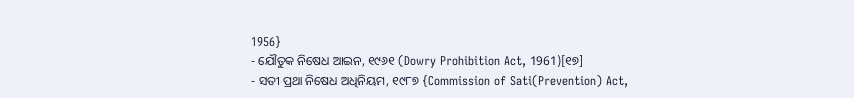1956}
- ଯୌତୁକ ନିଷେଧ ଆଇନ, ୧୯୬୧ (Dowry Prohibition Act, 1961)[୧୭]
- ସତୀ ପ୍ରଥା ନିଷେଧ ଅଧିନିୟମ, ୧୯୮୭ {Commission of Sati(Prevention) Act,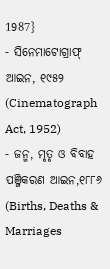1987}
- ସିନେମାଟୋଗ୍ରାଫ୍ ଆଇନ, ୧୯୫୨ (Cinematograph Act, 1952)
- ଜନ୍ମ, ମୃତୃ ଓ ବିବାହ ପଞ୍ଜିକରଣ ଆଇନ,୧୮୮୬ (Births, Deaths & Marriages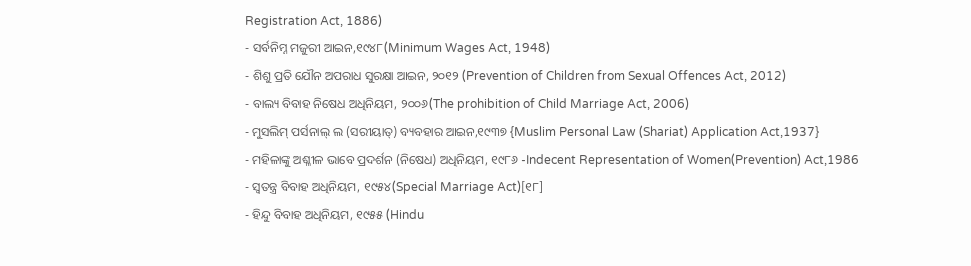Registration Act, 1886)
- ସର୍ବନିମ୍ନ ମଜୁରୀ ଆଇନ,୧୯୪୮(Minimum Wages Act, 1948)
- ଶିଶୁ ପ୍ରତି ଯୌନ ଅପରାଧ ସୁରକ୍ଷା ଆଇନ, ୨୦୧୨ (Prevention of Children from Sexual Offences Act, 2012)
- ବାଲ୍ୟ ବିବାହ ନିଷେଧ ଅଧିନିୟମ, ୨୦୦୬(The prohibition of Child Marriage Act, 2006)
- ମୁସଲିମ୍ ପର୍ସନାଲ୍ ଲ (ସରୀୟାତ୍) ବ୍ୟବହାର ଆଇନ,୧୯୩୭ {Muslim Personal Law (Shariat) Application Act,1937}
- ମହିଳାଙ୍କୁ ଅଶ୍ଳୀଳ ଭାବେ ପ୍ରଦର୍ଶନ (ନିଷେଧ) ଅଧିନିୟମ, ୧୯୮୬ -Indecent Representation of Women(Prevention) Act,1986
- ସ୍ୱତନ୍ତ୍ର ବିବାହ ଅଧିନିୟମ, ୧୯୫୪(Special Marriage Act)[୧୮]
- ହିନ୍ଦୁ ବିବାହ ଅଧିନିୟମ, ୧୯୫୫ (Hindu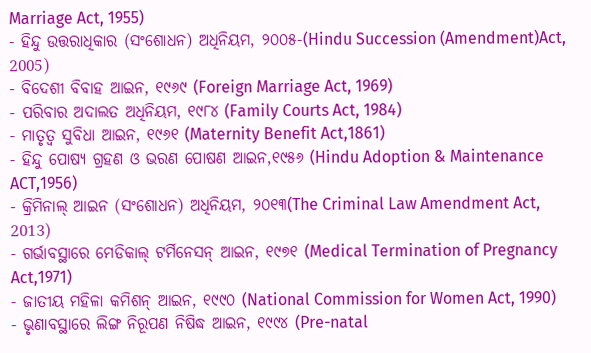Marriage Act, 1955)
- ହିନ୍ଦୁ ଉତ୍ତରାଧିକାର (ସଂଶୋଧନ) ଅଧିନିୟମ, ୨୦୦୫-(Hindu Succession (Amendment)Act, 2005)
- ବିଦେଶୀ ବିବାହ ଆଇନ, ୧୯୬୯ (Foreign Marriage Act, 1969)
- ପରିବାର ଅଦାଲତ ଅଧିନିୟମ, ୧୯୮୪ (Family Courts Act, 1984)
- ମାତୃତ୍ୱ ସୁବିଧା ଆଇନ, ୧୯୬୧ (Maternity Benefit Act,1861)
- ହିନ୍ଦୁ ପୋଷ୍ୟ ଗ୍ରହଣ ଓ ଭରଣ ପୋଷଣ ଆଇନ,୧୯୫୬ (Hindu Adoption & Maintenance ACT,1956)
- କ୍ରିମିନାଲ୍ ଆଇନ (ସଂଶୋଧନ) ଅଧିନିୟମ, ୨୦୧୩(The Criminal Law Amendment Act, 2013)
- ଗର୍ଭାବସ୍ଥାରେ ମେଡିକାଲ୍ ଟର୍ମିନେସନ୍ ଆଇନ, ୧୯୭୧ (Medical Termination of Pregnancy Act,1971)
- ଜାତୀୟ ମହିଳା କମିଶନ୍ ଆଇନ, ୧୯୯୦ (National Commission for Women Act, 1990)
- ଭୃଣାବସ୍ଥାରେ ଲିଙ୍ଗ ନିରୂପଣ ନିଷିଦ୍ଧ ଆଇନ, ୧୯୯୪ (Pre-natal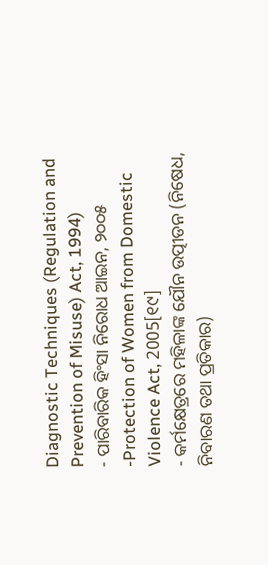Diagnostic Techniques (Regulation and Prevention of Misuse) Act, 1994)
- ପାରିବାରିକ ହିଂସା ନିରୋଧ ଆଇନ, ୨୦୦୫ -Protection of Women from Domestic Violence Act, 2005[୧୯]
- କର୍ମକ୍ଷେତ୍ରରେ ମହିଳାଙ୍କ ଯୌନ ଉତ୍ପୀଡନ (ନିଷେଧ, ନିବାରଣ ତଥା ପ୍ରତିକାର)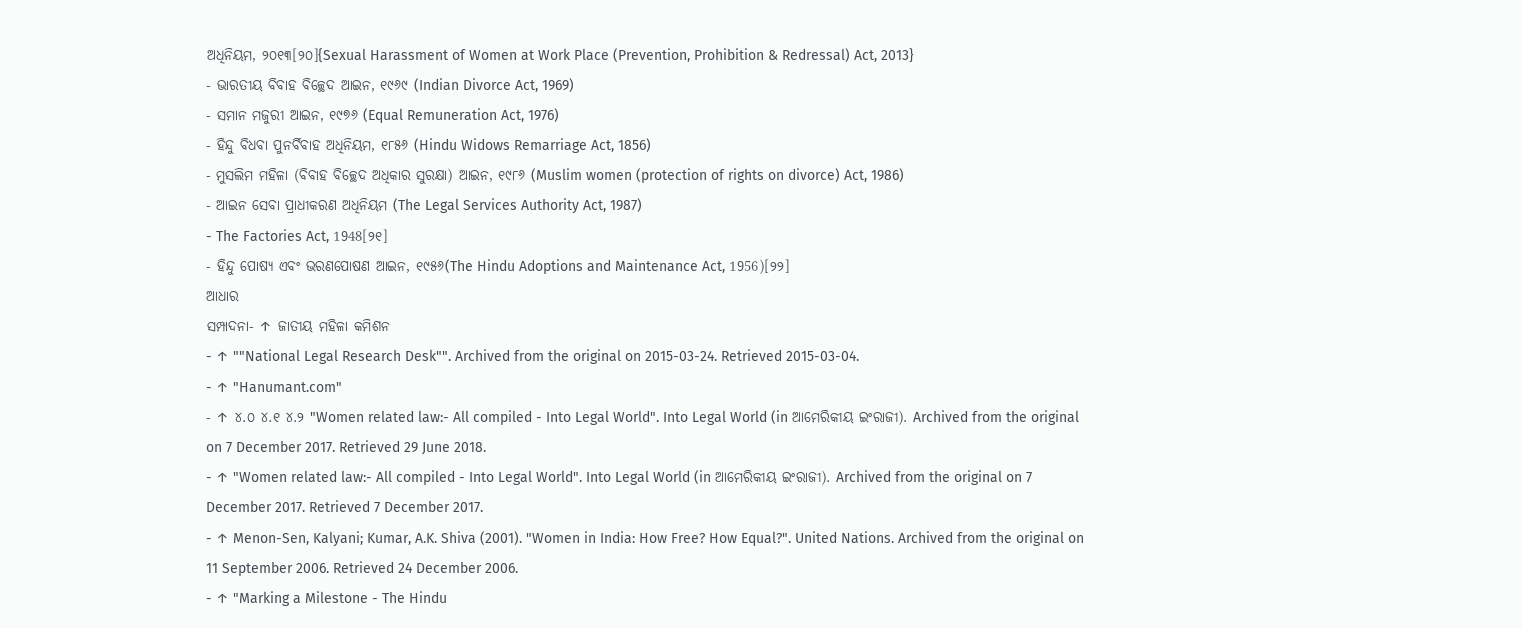ଅଧିନିୟମ, ୨୦୧୩[୨୦]{Sexual Harassment of Women at Work Place (Prevention, Prohibition & Redressal) Act, 2013}
- ଭାରତୀୟ ବିବାହ ବିଚ୍ଛେଦ ଆଇନ, ୧୯୬୯ (Indian Divorce Act, 1969)
- ସମାନ ମଜୁରୀ ଆଇନ, ୧୯୭୬ (Equal Remuneration Act, 1976)
- ହିନ୍ଦୁ ବିଧବା ପୁନର୍ବିବାହ ଅଧିନିୟମ, ୧୮୫୬ (Hindu Widows Remarriage Act, 1856)
- ମୁସଲିମ ମହିଳା (ବିବାହ ବିଚ୍ଛେଦ ଅଧିକାର ସୁରକ୍ଷା) ଆଇନ, ୧୯୮୬ (Muslim women (protection of rights on divorce) Act, 1986)
- ଆଇନ ସେବା ପ୍ରାଧୀକରଣ ଅଧିନିୟମ (The Legal Services Authority Act, 1987)
- The Factories Act, 1948[୨୧]
- ହିନ୍ଦୁ ପୋଷ୍ୟ ଏବଂ ଭରଣପୋଷଣ ଆଇନ, ୧୯୫୬(The Hindu Adoptions and Maintenance Act, 1956)[୨୨]
ଆଧାର
ସମ୍ପାଦନା- ↑ ଜାତୀୟ ମହିଳା କମିଶନ
- ↑ ""National Legal Research Desk"". Archived from the original on 2015-03-24. Retrieved 2015-03-04.
- ↑ "Hanumant.com"
- ↑ ୪.୦ ୪.୧ ୪.୨ "Women related law:- All compiled - Into Legal World". Into Legal World (in ଆମେରିକୀୟ ଇଂରାଜୀ). Archived from the original on 7 December 2017. Retrieved 29 June 2018.
- ↑ "Women related law:- All compiled - Into Legal World". Into Legal World (in ଆମେରିକୀୟ ଇଂରାଜୀ). Archived from the original on 7 December 2017. Retrieved 7 December 2017.
- ↑ Menon-Sen, Kalyani; Kumar, A.K. Shiva (2001). "Women in India: How Free? How Equal?". United Nations. Archived from the original on 11 September 2006. Retrieved 24 December 2006.
- ↑ "Marking a Milestone - The Hindu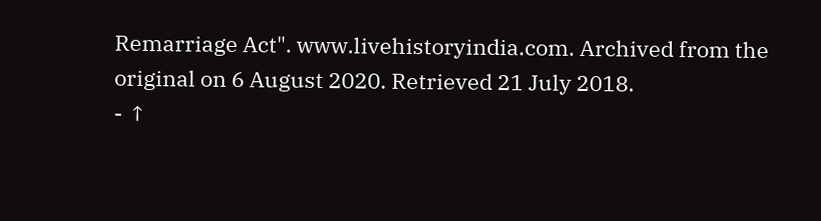Remarriage Act". www.livehistoryindia.com. Archived from the original on 6 August 2020. Retrieved 21 July 2018.
- ↑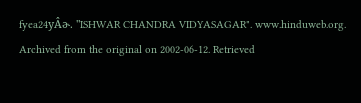fyea24yÂɚ. "ISHWAR CHANDRA VIDYASAGAR". www.hinduweb.org. Archived from the original on 2002-06-12. Retrieved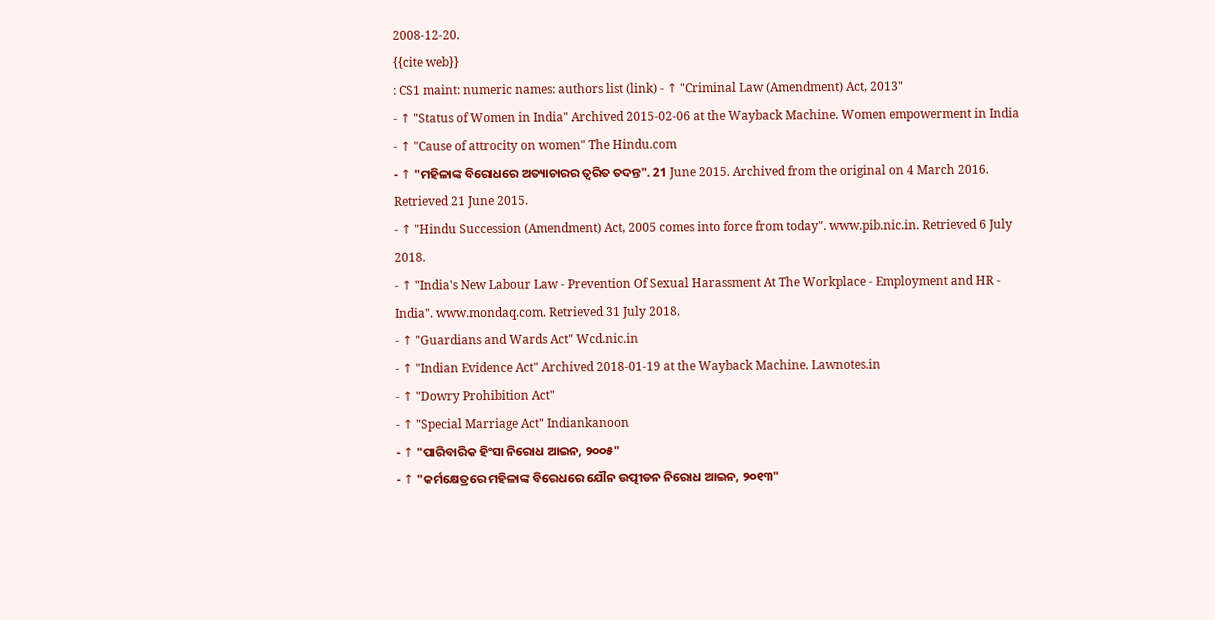2008-12-20.
{{cite web}}
: CS1 maint: numeric names: authors list (link) - ↑ "Criminal Law (Amendment) Act, 2013"
- ↑ "Status of Women in India" Archived 2015-02-06 at the Wayback Machine. Women empowerment in India
- ↑ "Cause of attrocity on women" The Hindu.com
- ↑ "ମହିଳାଙ୍କ ବିରୋଧରେ ଅତ୍ୟାଚାରର ତ୍ୱରିତ ତଦନ୍ତ". 21 June 2015. Archived from the original on 4 March 2016. Retrieved 21 June 2015.
- ↑ "Hindu Succession (Amendment) Act, 2005 comes into force from today". www.pib.nic.in. Retrieved 6 July 2018.
- ↑ "India's New Labour Law - Prevention Of Sexual Harassment At The Workplace - Employment and HR - India". www.mondaq.com. Retrieved 31 July 2018.
- ↑ "Guardians and Wards Act" Wcd.nic.in
- ↑ "Indian Evidence Act" Archived 2018-01-19 at the Wayback Machine. Lawnotes.in
- ↑ "Dowry Prohibition Act"
- ↑ "Special Marriage Act" Indiankanoon
- ↑ "ପାରିବାରିକ ହିଂସା ନିରୋଧ ଆଇନ, ୨୦୦୫"
- ↑ "କର୍ମକ୍ଷେତ୍ରରେ ମହିଳାଙ୍କ ବିରେଧରେ ଯୌନ ଉତ୍ପୀଡନ ନିରୋଧ ଆଇନ, ୨୦୧୩"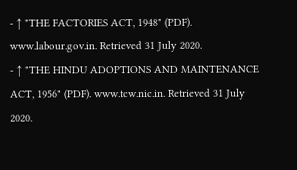- ↑ "THE FACTORIES ACT, 1948" (PDF). www.labour.gov.in. Retrieved 31 July 2020.
- ↑ "THE HINDU ADOPTIONS AND MAINTENANCE ACT, 1956" (PDF). www.tcw.nic.in. Retrieved 31 July 2020.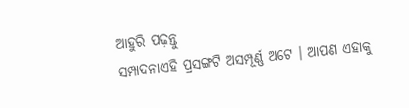ଆହୁରି ପଢ଼ନ୍ତୁ
ସମ୍ପାଦନାଏହି ପ୍ରସଙ୍ଗଟି ଅସମ୍ପୂର୍ଣ୍ଣ ଅଟେ । ଆପଣ ଏହାକୁ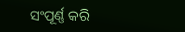ସଂପୂର୍ଣ୍ଣ କରି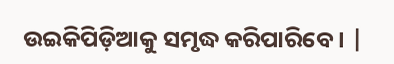ଉଇକିପିଡ଼ିଆକୁ ସମୃଦ୍ଧ କରିପାରିବେ । |